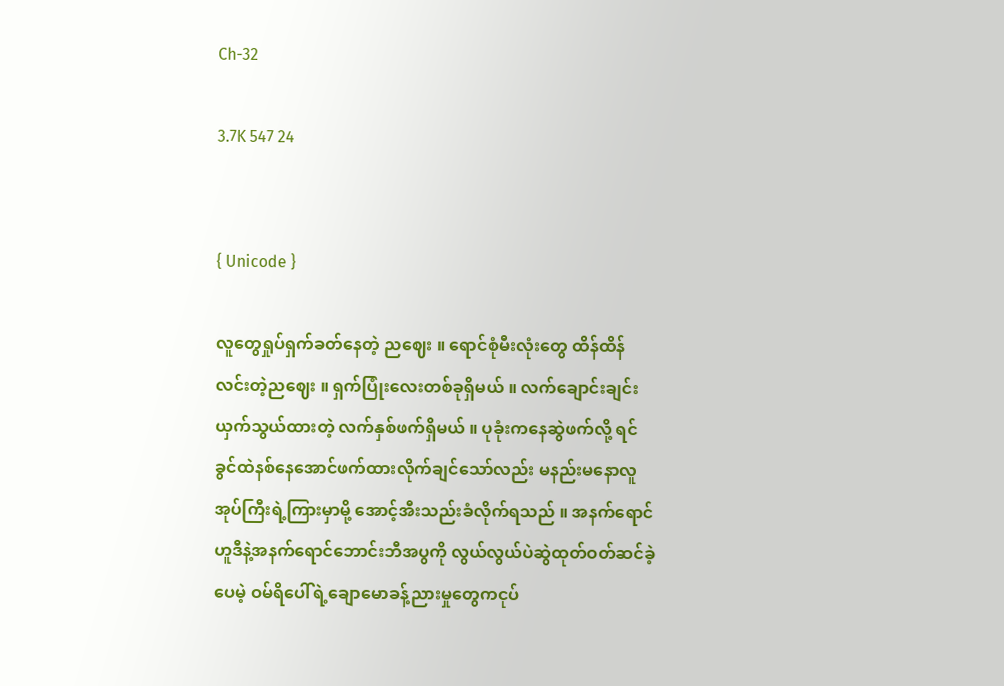Ch-32

3.7K 547 24


{ Unicode }

လူတွေရှုပ်ရှက်ခတ်နေတဲ့ ညဈေး ။ ရောင်စုံမီးလုံးတွေ ထိန်ထိန်လင်းတဲ့ညဈေး ။ ရှက်ပြုံးလေးတစ်ခုရှိမယ် ။ လက်ချောင်းချင်းယှက်သွယ်ထားတဲ့ လက်နှစ်ဖက်ရှိမယ် ။ ပုခုံးကနေဆွဲဖက်လို့ ရင်ခွင်ထဲနစ်နေအောင်ဖက်ထားလိုက်ချင်သော်လည်း မနည်းမနောလူအုပ်ကြီးရဲ့ကြားမှာမို့ အောင့်အီးသည်းခံလိုက်ရသည် ။ အနက်ရောင်ဟူဒီနဲ့အနက်ရောင်ဘောင်းဘီအပွကို လွယ်လွယ်ပဲဆွဲထုတ်ဝတ်ဆင်ခဲ့ပေမဲ့ ဝမ်ရိပေါ်ရဲ့ချောမောခန့်ညားမှုတွေကငုပ်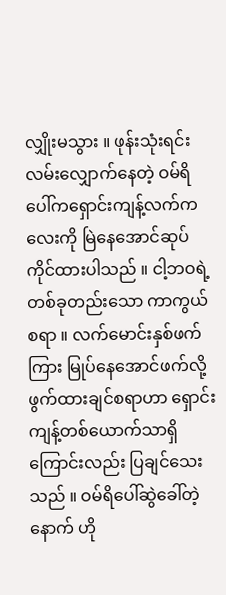လျှိုးမသွား ။ ဖုန်းသုံးရင်းလမ်းလျှောက်နေတဲ့ ဝမ်ရိပေါ်ကရှောင်းကျန့်လက်ကလေးကို မြဲနေအောင်ဆုပ်ကိုင်ထားပါသည် ။ ငါ့ဘဝရဲ့တစ်ခုတည်းသော ကာကွယ်စရာ ။ လက်မောင်းနှစ်ဖက်ကြား မြုပ်နေအောင်ဖက်လို့ ဖွက်ထားချင်စရာဟာ ရှောင်းကျန့်တစ်ယောက်သာရှိကြောင်းလည်း ပြချင်သေးသည် ။ ဝမ်ရိပေါ်ဆွဲခေါ်တဲ့နောက် ဟို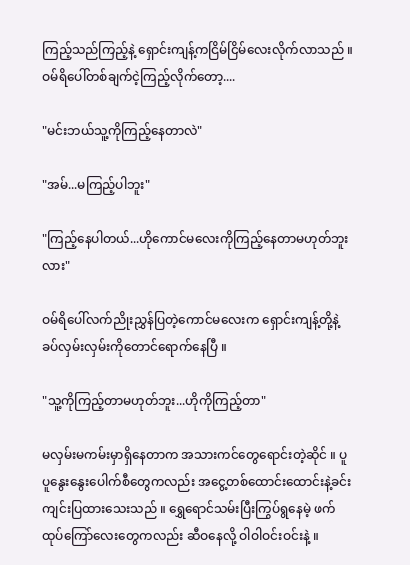ကြည့်သည်ကြည့်နဲ့ ရှောင်းကျန့်ကငြိမ်ငြိမ်လေးလိုက်လာသည် ။
ဝမ်ရိပေါ်တစ်ချက်ငဲ့ကြည့်လိုက်တော့....

"မင်းဘယ်သူ့ကိုကြည့်နေတာလဲ"

"အမ်...မကြည့်ပါဘူး"

"ကြည့်နေပါတယ်...ဟိုကောင်မလေးကိုကြည့်နေတာမဟုတ်ဘူးလား"

ဝမ်ရိပေါ်လက်ညိုးညွှန်ပြတဲ့ကောင်မလေးက ရှောင်းကျန့်တို့နဲ့ခပ်လှမ်းလှမ်းကိုတောင်ရောက်နေပြီ ။

"သူ့ကိုကြည့်တာမဟုတ်ဘူး...ဟိုကိုကြည့်တာ"

မလှမ်းမကမ်းမှာရှိနေတာက အသားကင်တွေရောင်းတဲ့ဆိုင် ။ ပူပူနွေးနွေးပေါက်စီတွေကလည်း အငွေ့တစ်ထောင်းထောင်းနဲ့ခင်းကျင်းပြထားသေးသည် ။ ရွှေရောင်သမ်းပြီးကြွပ်ရွနေမဲ့ ဖက်ထုပ်ကြော်လေးတွေကလည်း ဆီဝနေလို့ ဝါဝါဝင်းဝင်းနဲ့ ။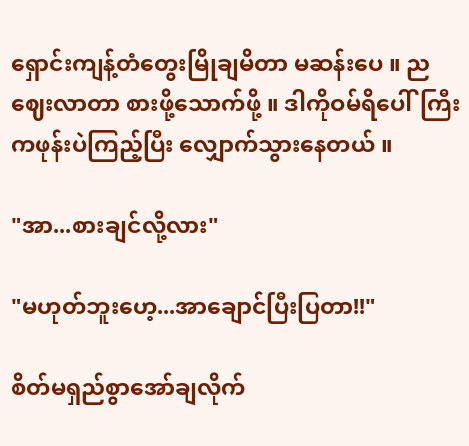ရှောင်းကျန့်တံတွေးမြိုချမိတာ မဆန်းပေ ။ ညဈေးလာတာ စားဖို့သောက်ဖို့ ။ ဒါကိုဝမ်ရိပေါ်ကြီးကဖုန်းပဲကြည့်ပြီး လျှောက်သွားနေတယ် ။

"အာ...စားချင်လို့လား"

"မဟုတ်ဘူးဟေ့...အာချောင်ပြီးပြတာ!!"

စိတ်မရှည်စွာအော်ချလိုက်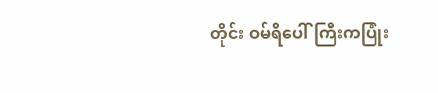တိုင်း ဝမ်ရိပေါ်ကြီးကပြုံး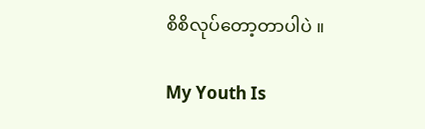စိစိလုပ်တော့တာပါပဲ ။

My Youth Is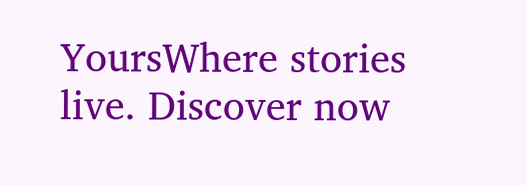YoursWhere stories live. Discover now